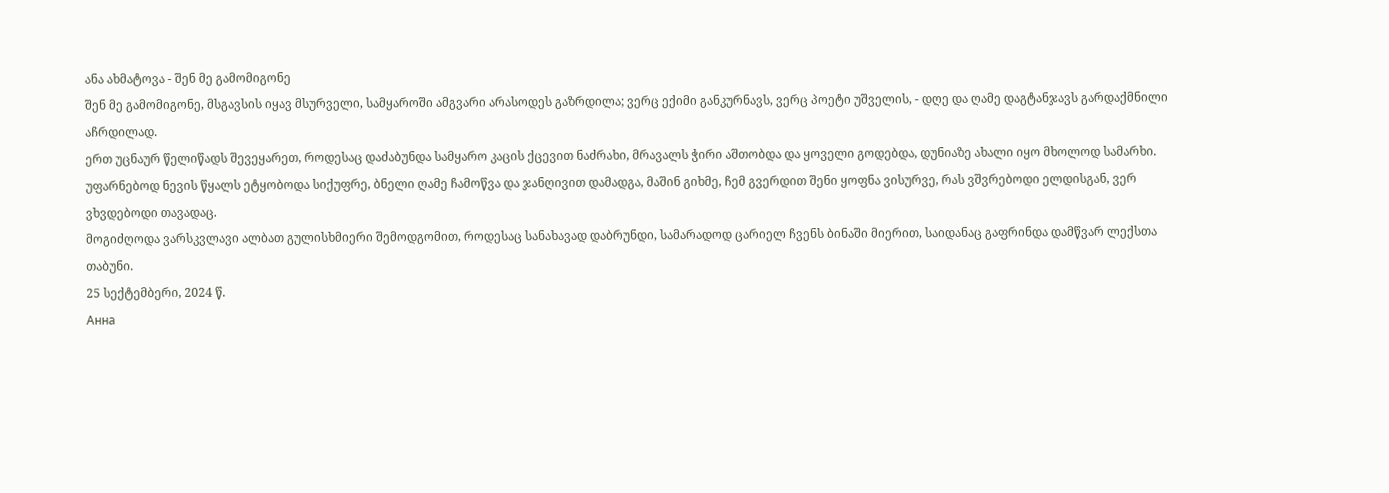ანა ახმატოვა - შენ მე გამომიგონე
შენ მე გამომიგონე, მსგავსის იყავ მსურველი, სამყაროში ამგვარი არასოდეს გაზრდილა; ვერც ექიმი განკურნავს, ვერც პოეტი უშველის, - დღე და ღამე დაგტანჯავს გარდაქმნილი აჩრდილად.
ერთ უცნაურ წელიწადს შევეყარეთ, როდესაც დაძაბუნდა სამყარო კაცის ქცევით ნაძრახი, მრავალს ჭირი აშთობდა და ყოველი გოდებდა, დუნიაზე ახალი იყო მხოლოდ სამარხი.
უფარნებოდ ნევის წყალს ეტყობოდა სიქუფრე, ბნელი ღამე ჩამოწვა და ჯანღივით დამადგა, მაშინ გიხმე, ჩემ გვერდით შენი ყოფნა ვისურვე, რას ვშვრებოდი ელდისგან, ვერ ვხვდებოდი თავადაც.
მოგიძღოდა ვარსკვლავი ალბათ გულისხმიერი შემოდგომით, როდესაც სანახავად დაბრუნდი, სამარადოდ ცარიელ ჩვენს ბინაში მიერით, საიდანაც გაფრინდა დამწვარ ლექსთა თაბუნი.
25 სექტემბერი, 2024 წ.
Анна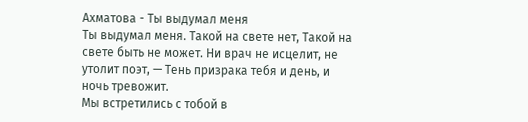Ахматова - Ты выдумал меня
Ты выдумал меня. Такой на свете нет, Такой на свете быть не может. Ни врач не исцелит, не утолит поэт, — Тень призрака тебя и день, и ночь тревожит.
Мы встретились с тобой в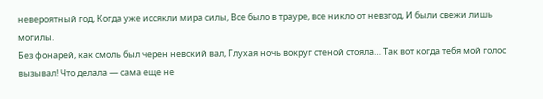невероятный год, Когда уже иссякли мира силы, Все было в трауре, все никло от невзгод, И были свежи лишь могилы.
Без фонарей, как смоль был черен невский вал, Глухая ночь вокруг стеной стояла… Так вот когда тебя мой голос вызывал! Что делала — сама еще не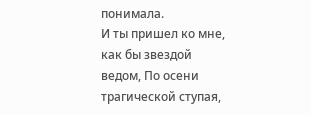понимала.
И ты пришел ко мне, как бы звездой ведом, По осени трагической ступая,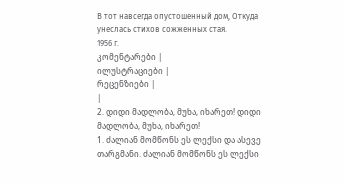В тот навсегда опустошенный дом, Откуда унеслась стихов сожженных стая.
1956 г.
კომენტარები |
ილუსტრაციები |
რეცენზიები |
|
2. დიდი მადლობა, მუხა, იხარეთ! დიდი მადლობა, მუხა, იხარეთ!
1. ძალიან მომწონს ეს ლექსი და ასევე თარგმანი. ძალიან მომწონს ეს ლექსი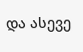და ასევე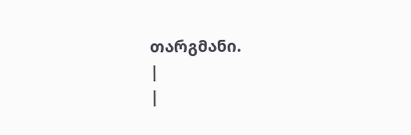თარგმანი.
|
|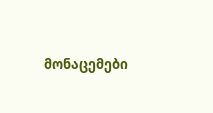მონაცემები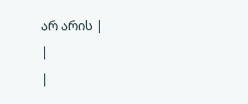არ არის |
|
|